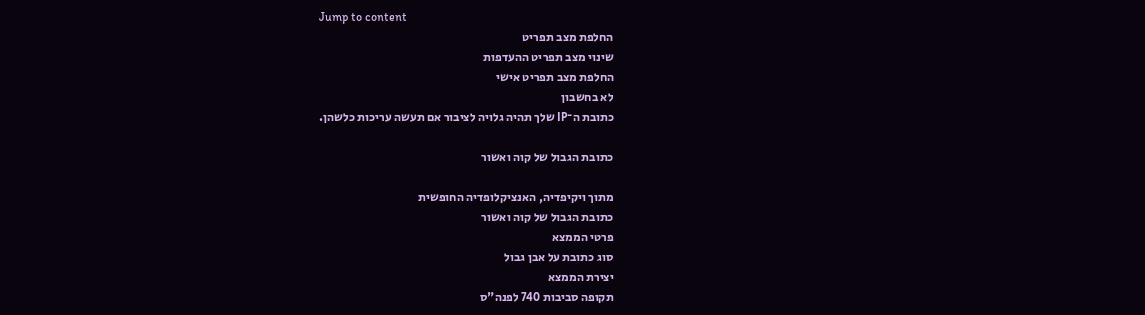Jump to content
החלפת מצב תפריט
שינוי מצב תפריט ההעדפות
החלפת מצב תפריט אישי
לא בחשבון
כתובת ה־IP שלך תהיה גלויה לציבור אם תעשה עריכות כלשהן.

כתובת הגבול של קוה ואשור

מתוך ויקיפדיה, האנציקלופדיה החופשית
כתובת הגבול של קוה ואשור
פרטי הממצא
סוג כתובת על אבן גבול
יצירת הממצא
תקופה סביבות 740 לפנה"ס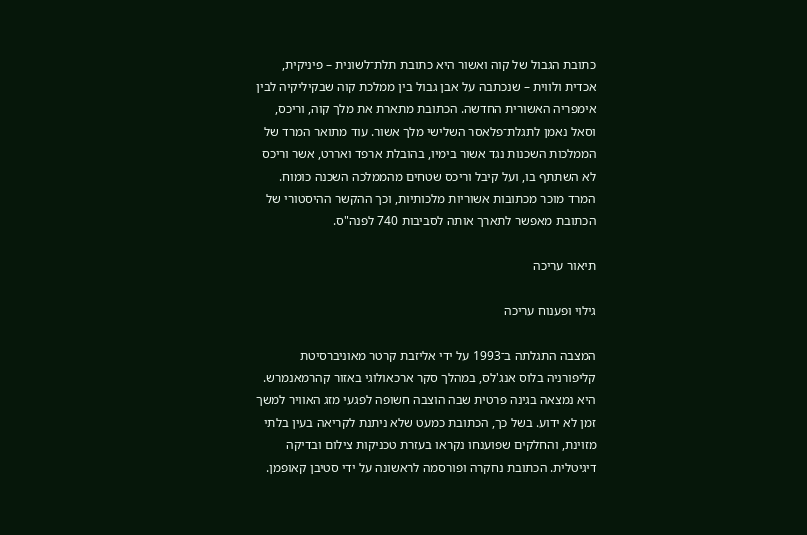כתובת הגבול של קוה ואשור היא כתובת תלת־לשונית – פיניקית, אכדית ולווית – שנכתבה על אבן גבול בין ממלכת קוה שבקיליקיה לבין אימפריה האשורית החדשה. הכתובת מתארת את מלך קוה, וריכס, וסאל נאמן לתגלת־פלאסר השלישי מלך אשור. עוד מתואר המרד של הממלכות השכנות נגד אשור בימיו, בהובלת ארפד ואררט, אשר וריכס לא השתתף בו, ועל קיבל וריכס שטחים מהממלכה השכנה כומוח. המרד מוכר מכתובות אשוריות מלכותיות, וכך ההקשר ההיסטורי של הכתובת מאפשר לתארך אותה לסביבות 740 לפנה"ס.

תיאור עריכה

גילוי ופענוח עריכה

המצבה התגלתה ב־1993 על ידי אליזבת קרטר מאוניברסיטת קליפורניה בלוס אנג'לס, במהלך סקר ארכאולוגי באזור קהרמאנמרש. היא נמצאה בגינה פרטית שבה הוצבה חשופה לפגעי מזג האוויר למשך זמן לא ידוע. בשל כך, הכתובת כמעט שלא ניתנת לקריאה בעין בלתי מזוינת, והחלקים שפוענחו נקראו בעזרת טכניקות צילום ובדיקה דיגיטלית. הכתובת נחקרה ופורסמה לראשונה על ידי סטיבן קאופמן.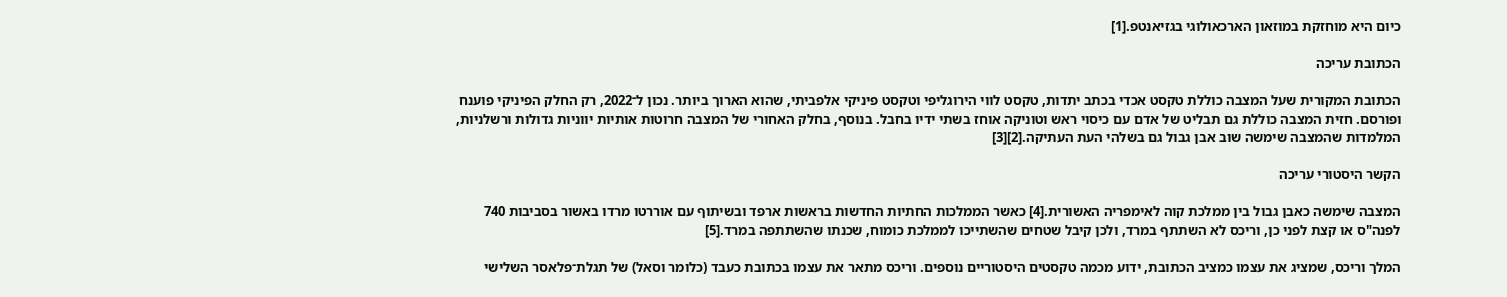כיום היא מוחזקת במוזאון הארכאולוגי בגזיאנטפ.[1]

הכתובת עריכה

הכתובת המקורית שעל המצבה כוללת טקסט אכדי בכתב יתדות, טקסט לווי הירוגליפי וטקסט פיניקי אלפביתי, שהוא הארוך ביותר. נכון ל־2022, רק החלק הפיניקי פוענח ופורסם. חזית המצבה כוללת גם תבליט של אדם עם כיסוי ראש וטוניקה אוחז בשתי ידיו בחבל. בנוסף, בחלק האחורי של המצבה חרוטות אותיות יווניות גדולות ורשלניות, המלמדות שהמצבה שימשה שוב אבן גבול גם בשלהי העת העתיקה.[2][3]

הקשר היסטורי עריכה

המצבה שימשה כאבן גבול בין ממלכת קוה לאימפריה האשורית.[4] כאשר הממלכות החתיות החדשות בראשות ארפד ובשיתוף עם אוררטו מרדו באשור בסביבות 740 לפנה"ס או קצת לפני כן, וריכס לא השתתף במרד, ולכן קיבל שטחים שהשתייכו לממלכת כומוח, שכנתו שהשתתפה במרד.[5]

המלך וריכס, שמציג את עצמו כמציב הכתובת, ידוע מכמה טקסטים היסטוריים נוספים. וריכס מתאר את עצמו בכתובת כעבד (כלומר וסאל) של תגלת־פלאסר השלישי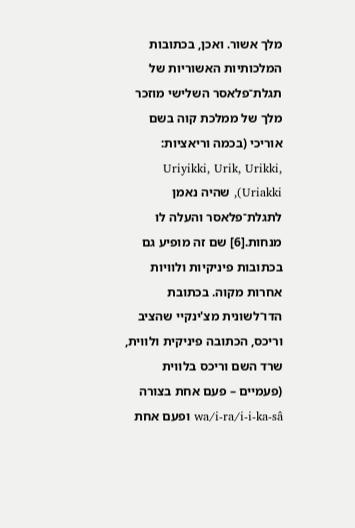מלך אשור. ואכן, בכתובות המלכותיות האשוריות של תגלת־פלאסר השלישי מוזכר מלך של ממלכת קוה בשם אוריכי (בכמה וריאציות: Uriyikki, Urik, Urikki, Uriakki), שהיה נאמן לתגלת־פלאסר והעלה לו מנחות.[6] שם זה מופיע גם בכתובות פיניקיות ולוויות אחרות מקוה. בכתובת הדו־לשונית מצ'ינקיי שהציב וריכס, הכתובה פיניקית ולווית, שרד השם וריכס בלווית (פעמיים – פעם אחת בצורה wa/i-ra/i-i-ka-sâ ופעם אחת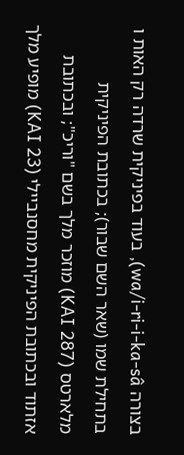בצורה wa/i-ri-i-ka-sâ), בעוד בפיניקית שרדה רק האות ו בתחילת שמו (שאר השם שבור); בכתובת הפיניקית מלארטס (KAI 287) מוזכר מלך בשם "וריכ"; ובכתובת אזתוד ובכתובת הפיניקית מחסנביילי (KAI 23) מופיע מלך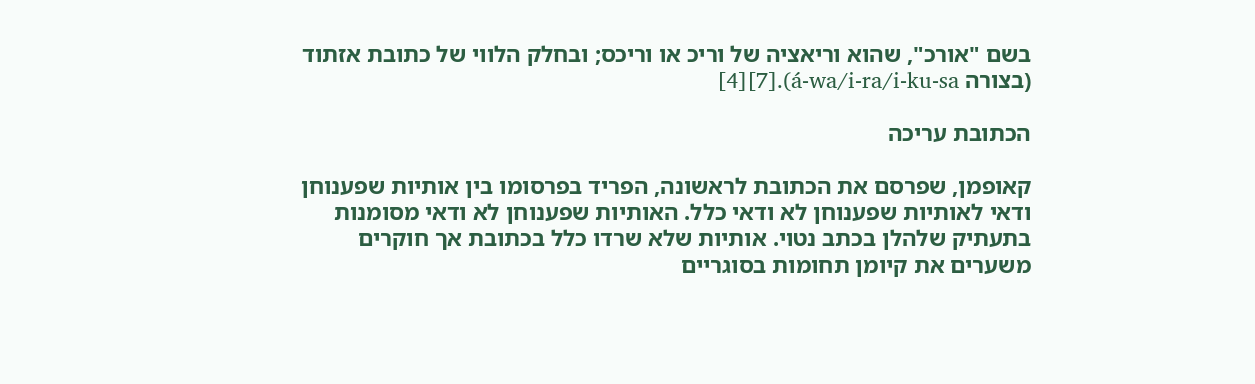בשם "אורכ", שהוא וריאציה של וריכ או וריכס; ובחלק הלווי של כתובת אזתוד (בצורה á-wa/i-ra/i-ku-sa).[7][4]

הכתובת עריכה

קאופמן, שפרסם את הכתובת לראשונה, הפריד בפרסומו בין אותיות שפענוחן ודאי לאותיות שפענוחן לא ודאי כלל. האותיות שפענוחן לא ודאי מסומנות בתעתיק שלהלן בכתב נטוי. אותיות שלא שרדו כלל בכתובת אך חוקרים משערים את קיומן תחומות בסוגריים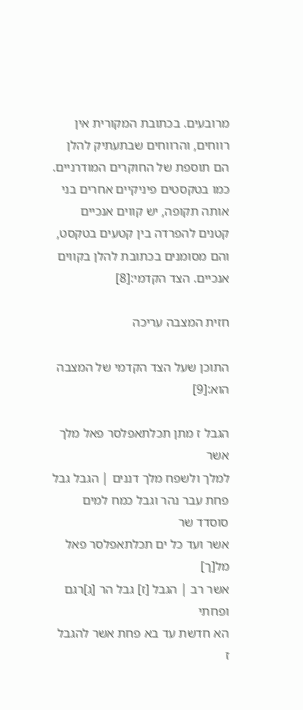מרובעים. בכתובת המקורית אין רווחים, והרווחים שבתעתיק להלן הם תוספת של החוקרים המודרניים. כמו בטקסטים פיניקיים אחרים בני אותה תקופה, יש קווים אנכיים קטנים להפרדה בין קטעים בטקסט, והם מסומנים בכתובת להלן בקווים אנכיים. הצד הקדמי:[8]

חזית המצבה עריכה

התוכן שעל הצד הקדמי של המצבה הוא:[9]

הגבל ז מתן תכלתאפלסר פאל מלך אשר
למלך ולשפח מלך דננים | הגבל גבל
פחת עבר נהר וגבל כמח למים סוסדד שר
אשר ועד כל ים תכלתאפלסר פאל מל[ך]
אשר רב | הגבל [ז] גבל הר [ג]רגם ופחתי
הא חדשת עד בא פחת אשר להגבל ז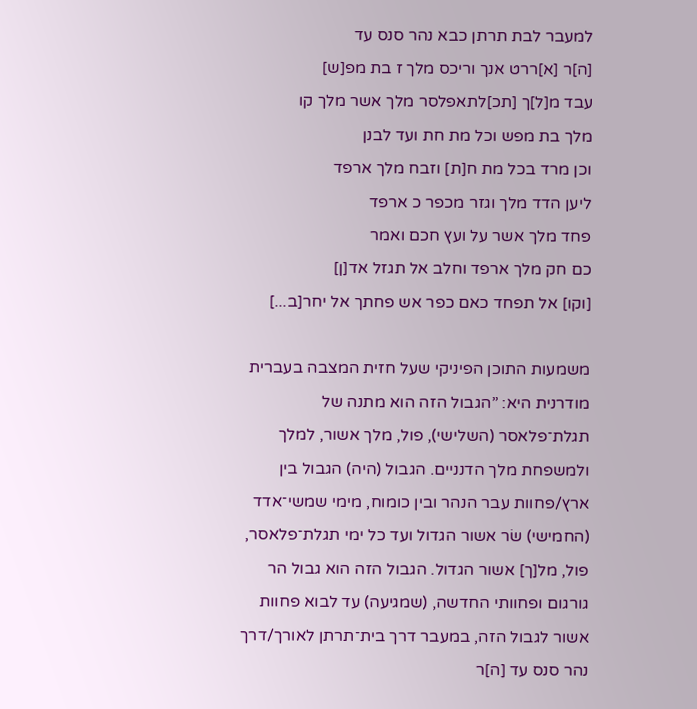למעבר לבת תרתן כבא נהר סנס עד
[ה]ר [א]ררט אנך וריכס מלך ז בת מפ[ש]
עבד מ[ל]ך [תכ]לתאפלסר מלך אשר מלך קו
מלך בת מפש וכל מת חת ועד לבנן
וכן מרד בכל מת ח[ת] וזבח מלך ארפד
ליען הדד מלך וגזר מכפר כ ארפד
פחד מלך אשר על ועץ חכם ואמר
כם חק מלך ארפד וחלב אל תגזל אד[ן]
[וקו] אל תפחד כאם כפר אש פחתך אל יחר[ב...]

משמעות התוכן הפיניקי שעל חזית המצבה בעברית מודרנית היא: ”הגבול הזה הוא מתנה של תגלת־פלאסר (השלישי), פול, מלך אשור, למלך ולמשפחת מלך הדנניים. הגבול (היה) הגבול בין ארץ/פחוות עבר הנהר ובין כומוח, מימי שמשי־אדד (החמישי) שׂר אשור הגדול ועד כל ימי תגלת־פלאסר, פול, מל[ך] אשור הגדול. הגבול הזה הוא גבול הר גורגום ופחוותי החדשה, (שמגיעה) עד לבוא פחוות אשור לגבול הזה, במעבר דרך בית־תרתן לאורך/דרך נהר סנס עד [ה]ר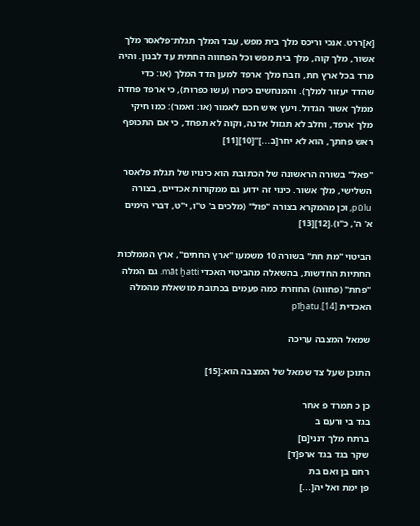[א]ררט. אנכי וריכס מלך בית מפש, עבד המלך תגלת־פלאסר מלך אשור, מלך קוה, מלך בית מפש וכל הפחווה החתית עד לבנון. והיה מרד בכל ארץ חת, וזבח מלך ארפד למען הדד המלך (או: כדי שהדד יעזור למלך). והמנחשים כיפרו (עשו כפרות), כי ארפד פחדה ממלך אשור הגדול. ויעץ איש חכם לאמור (או: ואמר): כמו חיקי מלך ארפד, וחלב לא תגזול אדנה, וקוה לא תפחד, כי אם התכופף ראש פחתך, הוא לא יחר[ב...]”[10][11]

"פאל" בשורה הראשונה של הכתובת הוא כינויו של תגלת פלאסר השלישי, מלך אשור. כינוי זה ידוע גם ממקורות אכדיים, בצורה pūlu, וכן מהמקרא בצורה "פול" (מלכים ב' ט"ו, י"ט, דברי הימים א' ה', כ"ו).[12][13]

הביטוי "מת חת" בשורה 10 משמעו "ארץ החתים", ארץ הממלכות החתיות החדשות, בהשאלה מהביטוי האכדי māt ḫatti. גם המלה "פחת" (פחווה) החוזרת כמה פעמים בכתובת מושאלת מהמלה האכדית pīḫatu.[14]

שמאל המצבה עריכה

התוכן שעל צד שמאל של המצבה הוא:[15]

כן כ תמרד פ אחר
בגד בי ורעם ב
ברתח מלך דנני[ם]
שקר בגד בגד ארפ[ד]
רחם בן ואם בת
פן ימת ואל יה[...]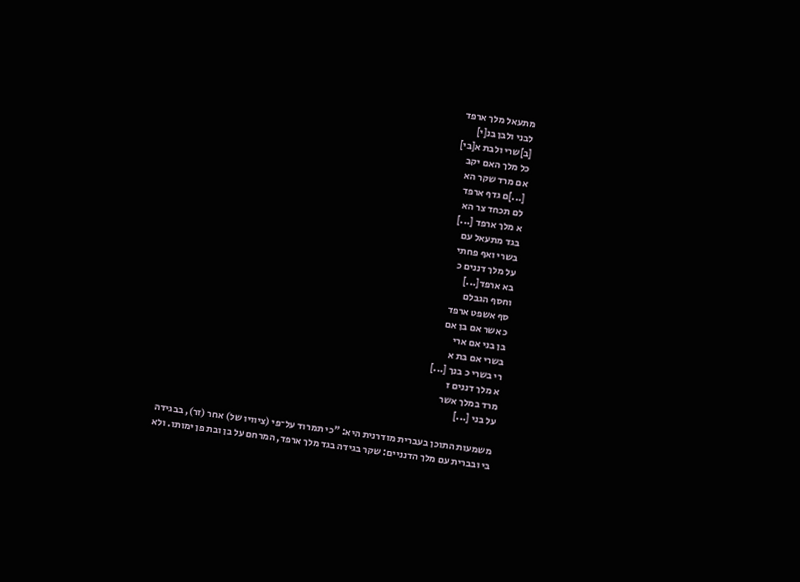מתעאל מלך ארפד
לבני ולבן בנ[י]
[ב]שרי ולבת א[בי]
כל מלך האם יקב
אם מרד שקר הא
[...]ם גדף ארפד
לם תכחד צר הא
א מלך ארפד [...]
בגד מתעאל עם
בשרי ואף פחתי
על מלך דננים כ
בא ארפד[...]
וחסף הגבלם
סף אשפט ארפד
כ אשר אם בן אם
בן בני אם ארי
בשרי אם בת א
רי בשרי כ בנך [...]
א מלך דננים ז
מרד במלך אשר
על בני [...]

משמעות התוכן בעברית מודרנית היא: ”כי תמרוד על־פי (ציוויו של) אחר (זר), בבגידה בי ובברית עם מלך הדנניים: שקר בגידה בגד מלך ארפד, המרחם על בן ובת פן ימותו. ולא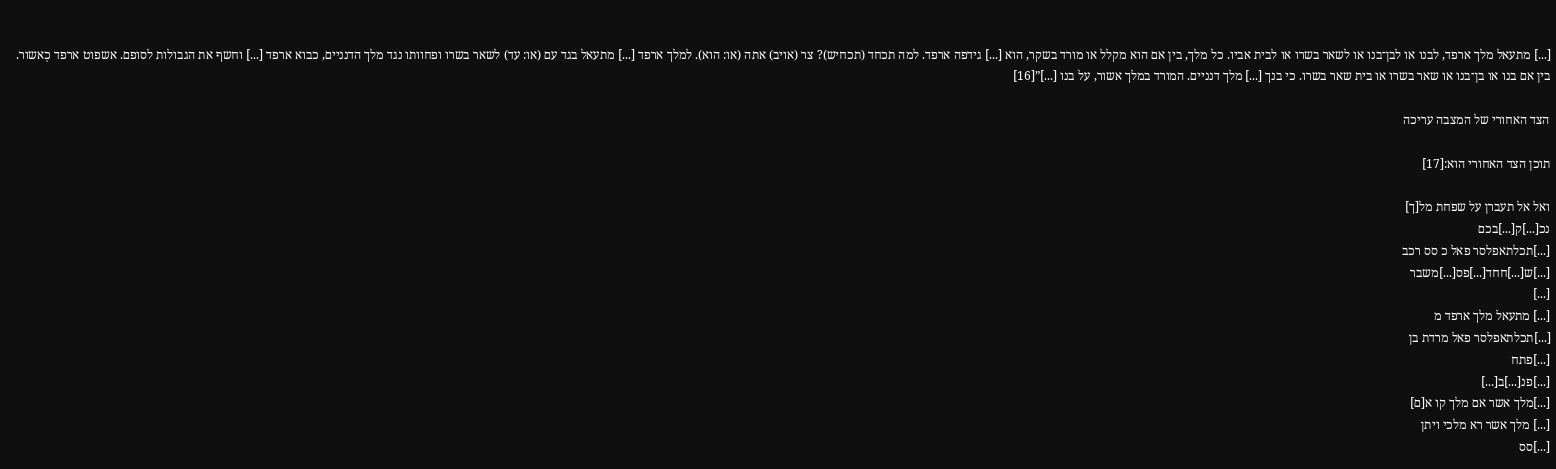[...] מתעאל מלך ארפד, לבנו או לבן־בנו או לשאר בשרו או לבית אביו. כל מלך, בין אם הוא מקלל או מורד בשקר, הוא [...] גידפה ארפד. למה תכחד (תכחיש)? צר (אויב) אתה (או: הוא). למלך ארפד [...] מתעאל בגד עם (או: עד) לשאר בשרו ופחוותו נגד מלך הדנניים, כבוא ארפד [...] וחשף את הגבולות לסופם. אשפוט ארפד כְאשור. בין אם בנו או בן־בנו או שאר בשרו או בית שאר בשרו. כי בנך [...] מלך דנניים. המורד במלך אשור, על בנו [...]”[16]

הצד האחורי של המצבה עריכה

תוכן הצד האחורי הוא:[17]

ואל אל תעברן על שפחת מל[ך]
נכ[...]ק[...]בכם
[...]תכלתאפלסר פאל כ סס רכב
[...]ש[...]חחד[...]פס[...]משבר
[...]
[...] מתעאל מלך ארפד מ
[...]תכלתאפלסר פאל מרדת בן
[...]פתח
[...]פנ[...]ב[...]
[...]מלך אשר אם מלך קו א[ם]
[...] מלך אשר רא מלכי ויתן
[...]סס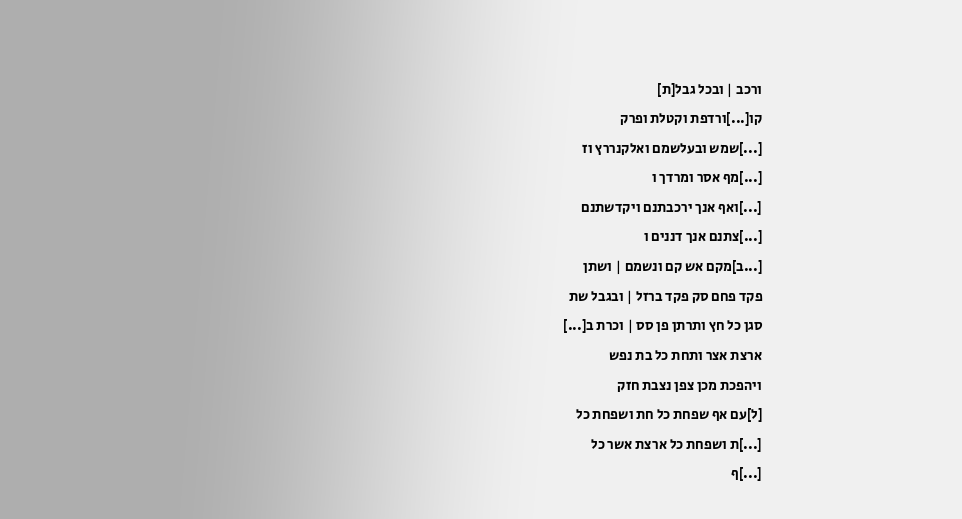ורכב | ובכל גבל[ת]
קו[...]ורדפת וקטלת ופרק
[...]שמש ובעלשמם ואלקנררץ וז
[...]מף אסר ומרדך ו
[...]ואף אנך ירכבתנם ויקדשתנם
[...]צתנם אנך דננים ו
[...ב]מקם אש קם ונשמם | ושתן
פקד פחם סק פקד ברזל | ובגבל שת
סגן כל חץ ותרתן פן סס | וכרת ב[...]
ארצת אצר ותחת כל בת נפש
ויהפכת מכן צפן נצבת חזק
[ל]עם אף שפחת כל חת ושפחת כל
[...]ת ושפחת כל ארצת אשר כל
[...]ף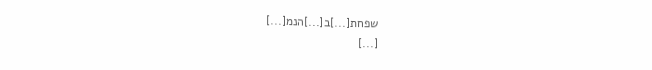שפחת[...]ב[...]הנמ[...]
[...]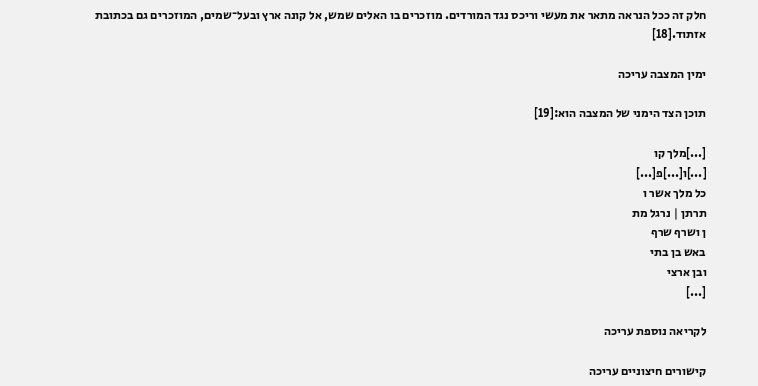חלק זה ככל הנראה מתאר את מעשי וריכס נגד המורדים. מוזכרים בו האלים שמש, אל קונה ארץ ובעל־שמים, המוזכרים גם בכתובת אזתוד.[18]

ימין המצבה עריכה

תוכן הצד הימני של המצבה הוא:[19]

[...]מלך קו
[...]ו[...]פ[...]
כל מלך אשר ו
תרתן | נרגל מת
ן ושרף שרף
באש בן בתי
ובן ארצי
[...]

לקריאה נוספת עריכה

קישורים חיצוניים עריכה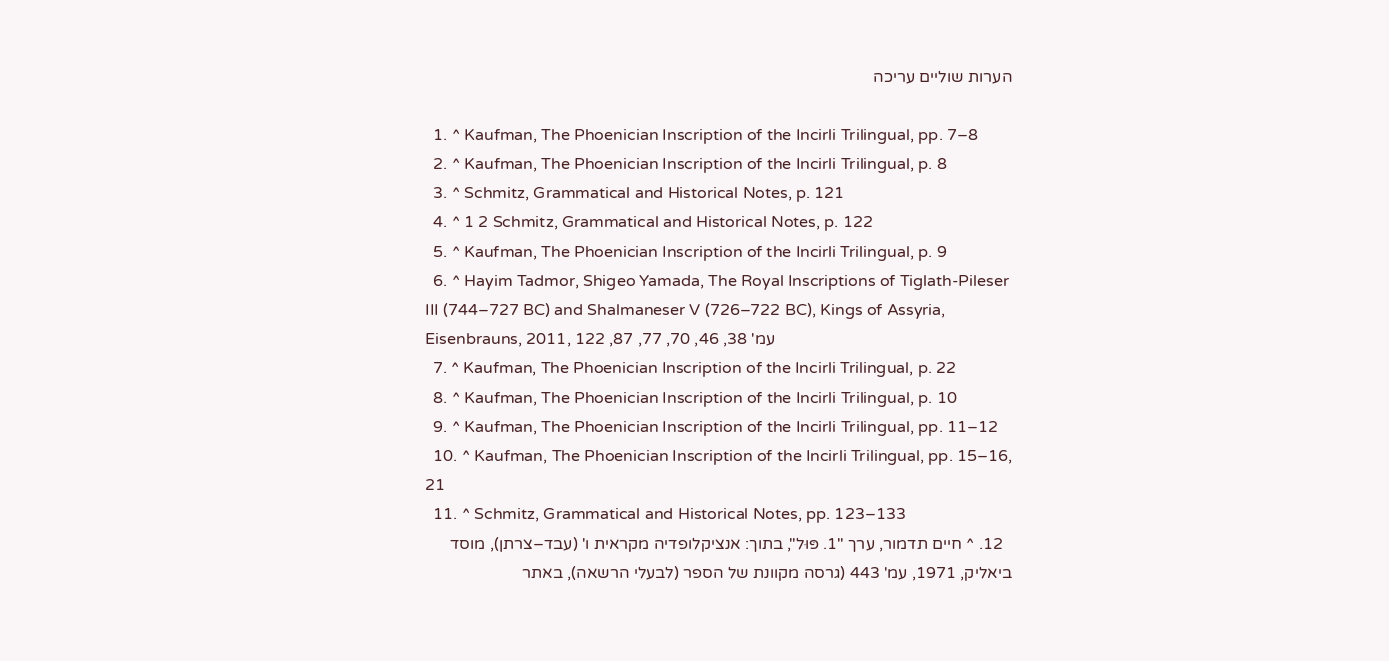הערות שוליים עריכה

  1. ^ Kaufman, The Phoenician Inscription of the Incirli Trilingual, pp. 7–8
  2. ^ Kaufman, The Phoenician Inscription of the Incirli Trilingual, p. 8
  3. ^ Schmitz, Grammatical and Historical Notes, p. 121
  4. ^ 1 2 Schmitz, Grammatical and Historical Notes, p. 122
  5. ^ Kaufman, The Phoenician Inscription of the Incirli Trilingual, p. 9
  6. ^ Hayim Tadmor, Shigeo Yamada, The Royal Inscriptions of Tiglath-Pileser III (744–727 BC) and Shalmaneser V (726–722 BC), Kings of Assyria, Eisenbrauns, 2011, עמ' 38, 46, 70, 77, 87, 122
  7. ^ Kaufman, The Phoenician Inscription of the Incirli Trilingual, p. 22
  8. ^ Kaufman, The Phoenician Inscription of the Incirli Trilingual, p. 10
  9. ^ Kaufman, The Phoenician Inscription of the Incirli Trilingual, pp. 11–12
  10. ^ Kaufman, The Phoenician Inscription of the Incirli Trilingual, pp. 15–16, 21
  11. ^ Schmitz, Grammatical and Historical Notes, pp. 123–133
  12. ^ חיים תדמור, ערך "1. פּוּל", בתוך: אנציקלופדיה מקראית ו' (עבד–צרתן), מוסד ביאליק, 1971, עמ' 443 (גרסה מקוונת של הספר (לבעלי הרשאה), באתר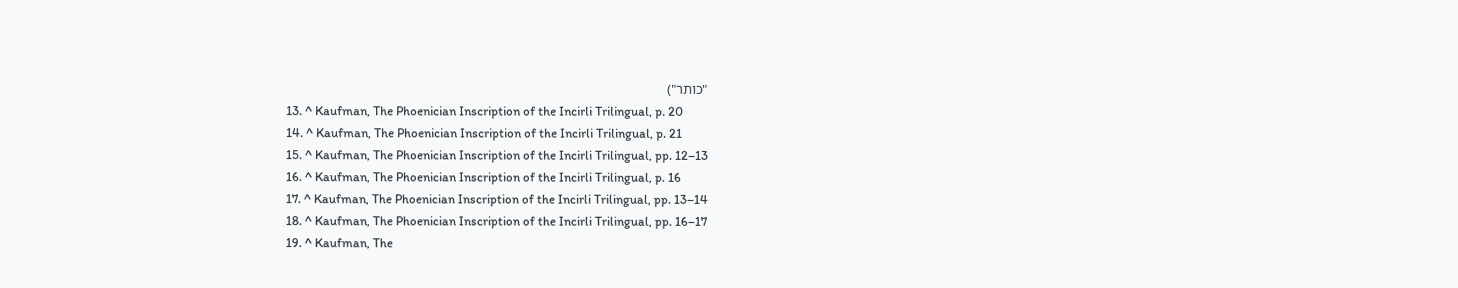"כותר")
  13. ^ Kaufman, The Phoenician Inscription of the Incirli Trilingual, p. 20
  14. ^ Kaufman, The Phoenician Inscription of the Incirli Trilingual, p. 21
  15. ^ Kaufman, The Phoenician Inscription of the Incirli Trilingual, pp. 12–13
  16. ^ Kaufman, The Phoenician Inscription of the Incirli Trilingual, p. 16
  17. ^ Kaufman, The Phoenician Inscription of the Incirli Trilingual, pp. 13–14
  18. ^ Kaufman, The Phoenician Inscription of the Incirli Trilingual, pp. 16–17
  19. ^ Kaufman, The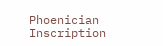Phoenician Inscription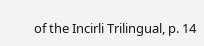of the Incirli Trilingual, p. 14